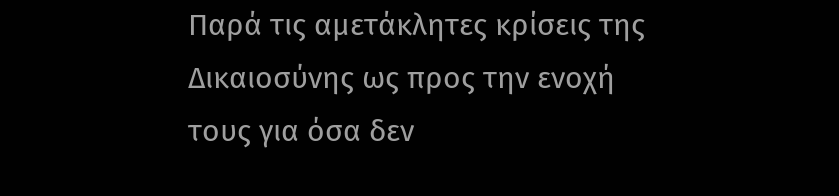Παρά τις αμετάκλητες κρίσεις της Δικαιοσύνης ως προς την ενοχή τους για όσα δεν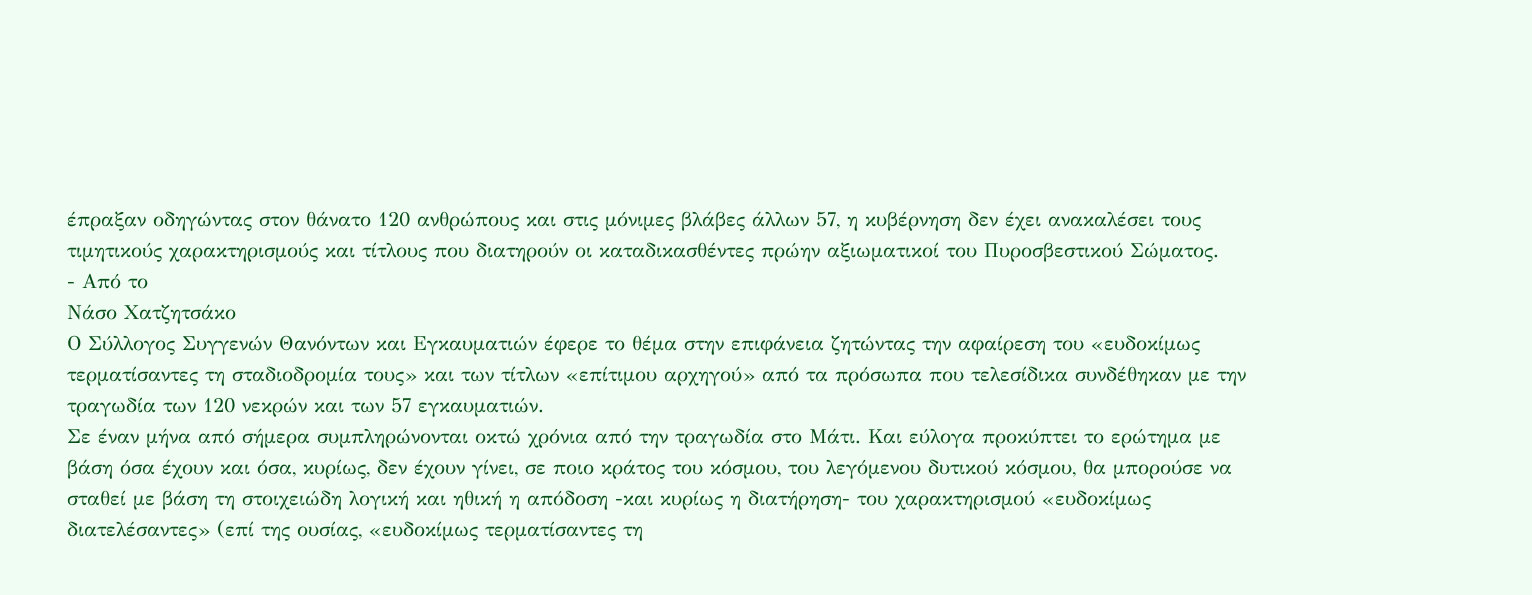έπραξαν οδηγώντας στον θάνατο 120 ανθρώπους και στις μόνιμες βλάβες άλλων 57, η κυβέρνηση δεν έχει ανακαλέσει τους τιμητικούς χαρακτηρισμούς και τίτλους που διατηρούν οι καταδικασθέντες πρώην αξιωματικοί του Πυροσβεστικού Σώματος.
- Από το
Νάσο Χατζητσάκο
Ο Σύλλογος Συγγενών Θανόντων και Εγκαυματιών έφερε το θέμα στην επιφάνεια ζητώντας την αφαίρεση του «ευδοκίμως τερματίσαντες τη σταδιοδρομία τους» και των τίτλων «επίτιμου αρχηγού» από τα πρόσωπα που τελεσίδικα συνδέθηκαν με την τραγωδία των 120 νεκρών και των 57 εγκαυματιών.
Σε έναν μήνα από σήμερα συμπληρώνονται οκτώ χρόνια από την τραγωδία στο Μάτι. Και εύλογα προκύπτει το ερώτημα με βάση όσα έχουν και όσα, κυρίως, δεν έχουν γίνει, σε ποιο κράτος του κόσμου, του λεγόμενου δυτικού κόσμου, θα μπορούσε να σταθεί με βάση τη στοιχειώδη λογική και ηθική η απόδοση -και κυρίως η διατήρηση- του χαρακτηρισμού «ευδοκίμως διατελέσαντες» (επί της ουσίας, «ευδοκίμως τερματίσαντες τη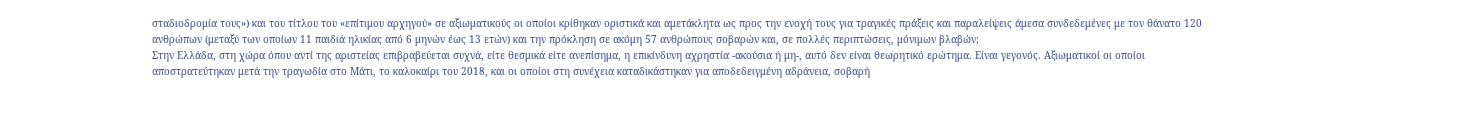σταδιοδρομία τους») και του τίτλου του «επίτιμου αρχηγού» σε αξιωματικούς οι οποίοι κρίθηκαν οριστικά και αμετάκλητα ως προς την ενοχή τους για τραγικές πράξεις και παραλείψεις άμεσα συνδεδεμένες με τον θάνατο 120 ανθρώπων (μεταξύ των οποίων 11 παιδιά ηλικίας από 6 μηνών έως 13 ετών) και την πρόκληση σε ακόμη 57 ανθρώπους σοβαρών και, σε πολλές περιπτώσεις, μόνιμων βλαβών;
Στην Ελλάδα, στη χώρα όπου αντί της αριστείας επιβραβεύεται συχνά, είτε θεσμικά είτε ανεπίσημα, η επικίνδυνη αχρηστία -ακούσια ή μη-, αυτό δεν είναι θεωρητικό ερώτημα. Είναι γεγονός. Αξιωματικοί οι οποίοι αποστρατεύτηκαν μετά την τραγωδία στο Μάτι, το καλοκαίρι του 2018, και οι οποίοι στη συνέχεια καταδικάστηκαν για αποδεδειγμένη αδράνεια, σοβαρή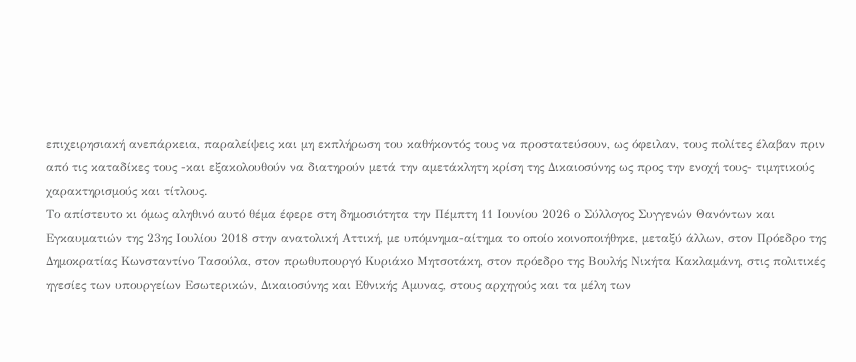επιχειρησιακή ανεπάρκεια, παραλείψεις και μη εκπλήρωση του καθήκοντός τους να προστατεύσουν, ως όφειλαν, τους πολίτες έλαβαν πριν από τις καταδίκες τους -και εξακολουθούν να διατηρούν μετά την αμετάκλητη κρίση της Δικαιοσύνης ως προς την ενοχή τους- τιμητικούς χαρακτηρισμούς και τίτλους.
Το απίστευτο κι όμως αληθινό αυτό θέμα έφερε στη δημοσιότητα την Πέμπτη 11 Ιουνίου 2026 ο Σύλλογος Συγγενών Θανόντων και Εγκαυματιών της 23ης Ιουλίου 2018 στην ανατολική Αττική, με υπόμνημα-αίτημα το οποίο κοινοποιήθηκε, μεταξύ άλλων, στον Πρόεδρο της Δημοκρατίας Κωνσταντίνο Τασούλα, στον πρωθυπουργό Κυριάκο Μητσοτάκη, στον πρόεδρο της Βουλής Νικήτα Κακλαμάνη, στις πολιτικές ηγεσίες των υπουργείων Εσωτερικών, Δικαιοσύνης και Εθνικής Αμυνας, στους αρχηγούς και τα μέλη των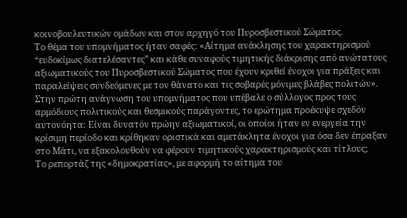κοινοβουλευτικών ομάδων και στον αρχηγό του Πυροσβεστικού Σώματος.
Το θέμα του υπομνήματος ήταν σαφές: «Αίτημα ανάκλησης του χαρακτηρισμού “ευδοκίμως διατελέσαντες” και κάθε συναφούς τιμητικής διάκρισης από ανώτατους αξιωματικούς του Πυροσβεστικού Σώματος που έχουν κριθεί ένοχοι για πράξεις και παραλείψεις συνδεόμενες με τον θάνατο και τις σοβαρές μόνιμες βλάβες πολιτών».
Στην πρώτη ανάγνωση του υπομνήματος που υπέβαλε ο σύλλογος προς τους αρμόδιους πολιτικούς και θεσμικούς παράγοντες, το ερώτημα προέκυψε σχεδόν αυτονόητα: Είναι δυνατόν πρώην αξιωματικοί, οι οποίοι ήταν εν ενεργεία την κρίσιμη περίοδο και κρίθηκαν οριστικά και αμετάκλητα ένοχοι για όσα δεν έπραξαν στο Μάτι, να εξακολουθούν να φέρουν τιμητικούς χαρακτηρισμούς και τίτλους;
Το ρεπορτάζ της «δημοκρατίας», με αφορμή το αίτημα του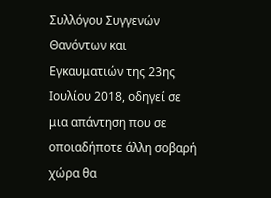Συλλόγου Συγγενών Θανόντων και Εγκαυματιών της 23ης Ιουλίου 2018, οδηγεί σε μια απάντηση που σε οποιαδήποτε άλλη σοβαρή χώρα θα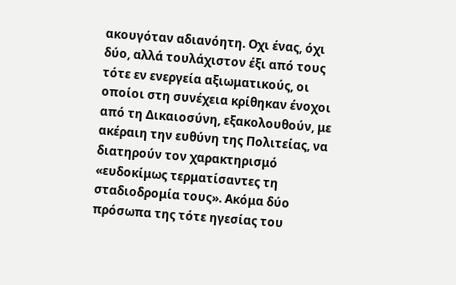ακουγόταν αδιανόητη. Οχι ένας, όχι δύο, αλλά τουλάχιστον έξι από τους τότε εν ενεργεία αξιωματικούς, οι οποίοι στη συνέχεια κρίθηκαν ένοχοι από τη Δικαιοσύνη, εξακολουθούν, με ακέραιη την ευθύνη της Πολιτείας, να διατηρούν τον χαρακτηρισμό «ευδοκίμως τερματίσαντες τη σταδιοδρομία τους». Ακόμα δύο πρόσωπα της τότε ηγεσίας του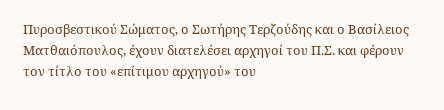Πυροσβεστικού Σώματος, ο Σωτήρης Τερζούδης και ο Βασίλειος Ματθαιόπουλος, έχουν διατελέσει αρχηγοί του Π.Σ. και φέρουν τον τίτλο του «επίτιμου αρχηγού» του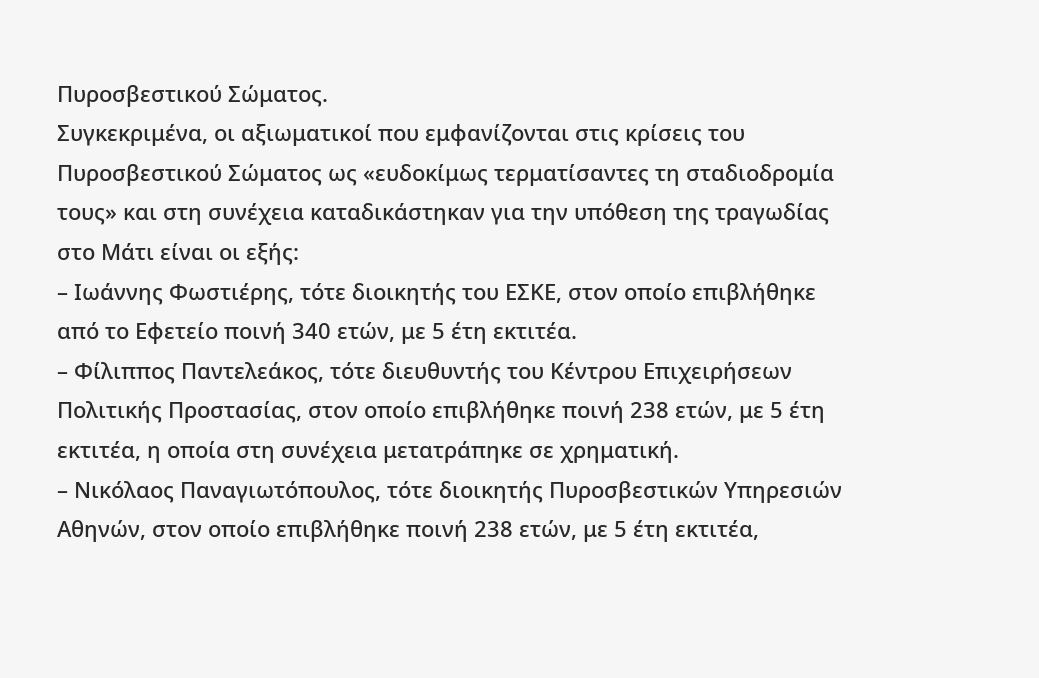Πυροσβεστικού Σώματος.
Συγκεκριμένα, οι αξιωματικοί που εμφανίζονται στις κρίσεις του Πυροσβεστικού Σώματος ως «ευδοκίμως τερματίσαντες τη σταδιοδρομία τους» και στη συνέχεια καταδικάστηκαν για την υπόθεση της τραγωδίας στο Μάτι είναι οι εξής:
– Ιωάννης Φωστιέρης, τότε διοικητής του ΕΣΚΕ, στον οποίο επιβλήθηκε από το Εφετείο ποινή 340 ετών, με 5 έτη εκτιτέα.
– Φίλιππος Παντελεάκος, τότε διευθυντής του Κέντρου Επιχειρήσεων Πολιτικής Προστασίας, στον οποίο επιβλήθηκε ποινή 238 ετών, με 5 έτη εκτιτέα, η οποία στη συνέχεια μετατράπηκε σε χρηματική.
– Νικόλαος Παναγιωτόπουλος, τότε διοικητής Πυροσβεστικών Υπηρεσιών Αθηνών, στον οποίο επιβλήθηκε ποινή 238 ετών, με 5 έτη εκτιτέα,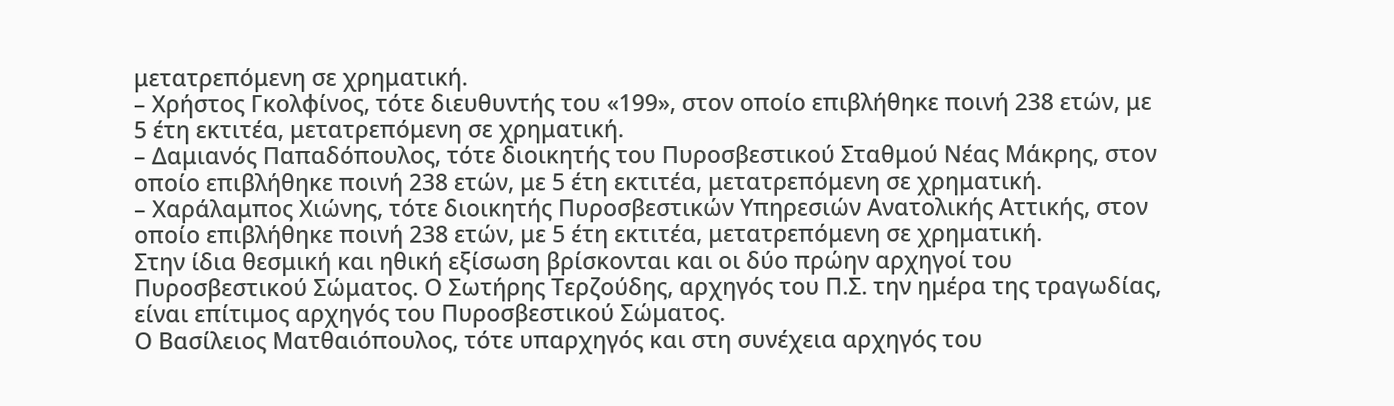μετατρεπόμενη σε χρηματική.
– Χρήστος Γκολφίνος, τότε διευθυντής του «199», στον οποίο επιβλήθηκε ποινή 238 ετών, με 5 έτη εκτιτέα, μετατρεπόμενη σε χρηματική.
– Δαμιανός Παπαδόπουλος, τότε διοικητής του Πυροσβεστικού Σταθμού Νέας Μάκρης, στον οποίο επιβλήθηκε ποινή 238 ετών, με 5 έτη εκτιτέα, μετατρεπόμενη σε χρηματική.
– Χαράλαμπος Χιώνης, τότε διοικητής Πυροσβεστικών Υπηρεσιών Ανατολικής Αττικής, στον οποίο επιβλήθηκε ποινή 238 ετών, με 5 έτη εκτιτέα, μετατρεπόμενη σε χρηματική.
Στην ίδια θεσμική και ηθική εξίσωση βρίσκονται και οι δύο πρώην αρχηγοί του Πυροσβεστικού Σώματος. Ο Σωτήρης Τερζούδης, αρχηγός του Π.Σ. την ημέρα της τραγωδίας, είναι επίτιμος αρχηγός του Πυροσβεστικού Σώματος.
Ο Βασίλειος Ματθαιόπουλος, τότε υπαρχηγός και στη συνέχεια αρχηγός του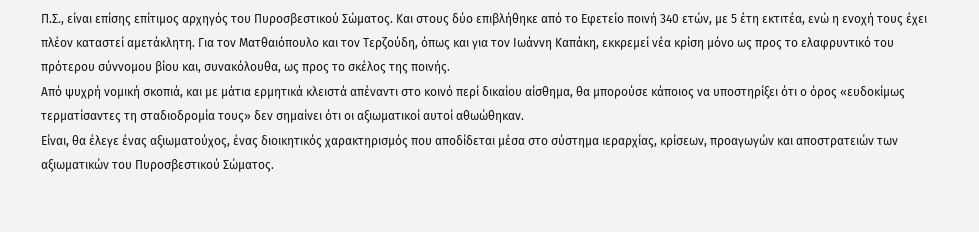Π.Σ., είναι επίσης επίτιμος αρχηγός του Πυροσβεστικού Σώματος. Και στους δύο επιβλήθηκε από το Εφετείο ποινή 340 ετών, με 5 έτη εκτιτέα, ενώ η ενοχή τους έχει πλέον καταστεί αμετάκλητη. Για τον Ματθαιόπουλο και τον Τερζούδη, όπως και για τον Ιωάννη Καπάκη, εκκρεμεί νέα κρίση μόνο ως προς το ελαφρυντικό του πρότερου σύννομου βίου και, συνακόλουθα, ως προς το σκέλος της ποινής.
Από ψυχρή νομική σκοπιά, και με μάτια ερμητικά κλειστά απέναντι στο κοινό περί δικαίου αίσθημα, θα μπορούσε κάποιος να υποστηρίξει ότι ο όρος «ευδοκίμως τερματίσαντες τη σταδιοδρομία τους» δεν σημαίνει ότι οι αξιωματικοί αυτοί αθωώθηκαν.
Είναι, θα έλεγε ένας αξιωματούχος, ένας διοικητικός χαρακτηρισμός που αποδίδεται μέσα στο σύστημα ιεραρχίας, κρίσεων, προαγωγών και αποστρατειών των αξιωματικών του Πυροσβεστικού Σώματος.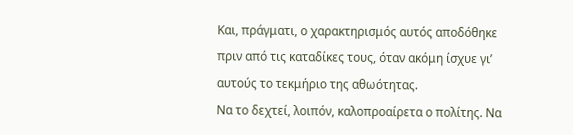Και, πράγματι, ο χαρακτηρισμός αυτός αποδόθηκε πριν από τις καταδίκες τους, όταν ακόμη ίσχυε γι’ αυτούς το τεκμήριο της αθωότητας.
Να το δεχτεί, λοιπόν, καλοπροαίρετα ο πολίτης. Να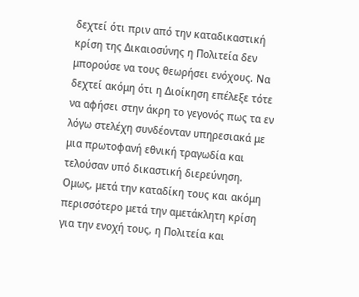δεχτεί ότι πριν από την καταδικαστική κρίση της Δικαιοσύνης η Πολιτεία δεν μπορούσε να τους θεωρήσει ενόχους. Να δεχτεί ακόμη ότι η Διοίκηση επέλεξε τότε να αφήσει στην άκρη το γεγονός πως τα εν λόγω στελέχη συνδέονταν υπηρεσιακά με μια πρωτοφανή εθνική τραγωδία και τελούσαν υπό δικαστική διερεύνηση.
Ομως, μετά την καταδίκη τους και ακόμη περισσότερο μετά την αμετάκλητη κρίση για την ενοχή τους, η Πολιτεία και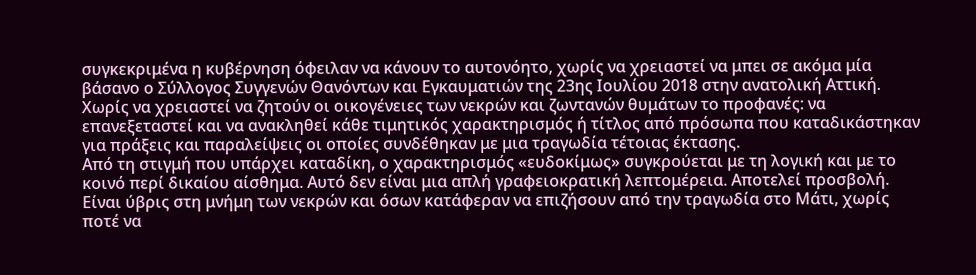συγκεκριμένα η κυβέρνηση όφειλαν να κάνουν το αυτονόητο, χωρίς να χρειαστεί να μπει σε ακόμα μία βάσανο ο Σύλλογος Συγγενών Θανόντων και Εγκαυματιών της 23ης Ιουλίου 2018 στην ανατολική Αττική. Χωρίς να χρειαστεί να ζητούν οι οικογένειες των νεκρών και ζωντανών θυμάτων το προφανές: να επανεξεταστεί και να ανακληθεί κάθε τιμητικός χαρακτηρισμός ή τίτλος από πρόσωπα που καταδικάστηκαν για πράξεις και παραλείψεις οι οποίες συνδέθηκαν με μια τραγωδία τέτοιας έκτασης.
Από τη στιγμή που υπάρχει καταδίκη, ο χαρακτηρισμός «ευδοκίμως» συγκρούεται με τη λογική και με το κοινό περί δικαίου αίσθημα. Αυτό δεν είναι μια απλή γραφειοκρατική λεπτομέρεια. Αποτελεί προσβολή. Είναι ύβρις στη μνήμη των νεκρών και όσων κατάφεραν να επιζήσουν από την τραγωδία στο Μάτι, χωρίς ποτέ να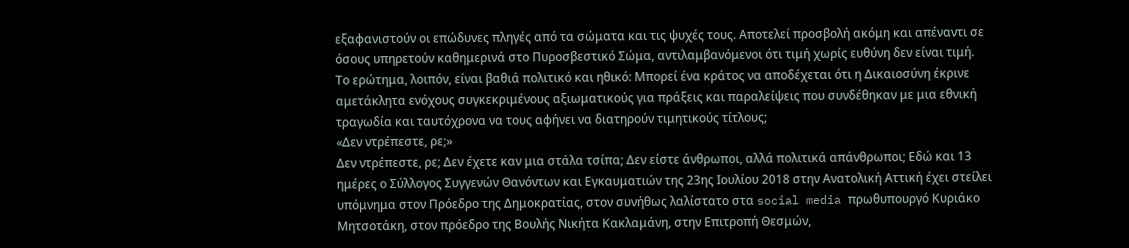εξαφανιστούν οι επώδυνες πληγές από τα σώματα και τις ψυχές τους. Αποτελεί προσβολή ακόμη και απέναντι σε όσους υπηρετούν καθημερινά στο Πυροσβεστικό Σώμα, αντιλαμβανόμενοι ότι τιμή χωρίς ευθύνη δεν είναι τιμή.
Το ερώτημα, λοιπόν, είναι βαθιά πολιτικό και ηθικό: Μπορεί ένα κράτος να αποδέχεται ότι η Δικαιοσύνη έκρινε αμετάκλητα ενόχους συγκεκριμένους αξιωματικούς για πράξεις και παραλείψεις που συνδέθηκαν με μια εθνική τραγωδία και ταυτόχρονα να τους αφήνει να διατηρούν τιμητικούς τίτλους;
«Δεν ντρέπεστε, ρε;»
Δεν ντρέπεστε, ρε; Δεν έχετε καν μια στάλα τσίπα; Δεν είστε άνθρωποι, αλλά πολιτικά απάνθρωποι; Εδώ και 13 ημέρες ο Σύλλογος Συγγενών Θανόντων και Εγκαυματιών της 23ης Ιουλίου 2018 στην Ανατολική Αττική έχει στείλει υπόμνημα στον Πρόεδρο της Δημοκρατίας, στον συνήθως λαλίστατο στα social media πρωθυπουργό Κυριάκο Μητσοτάκη, στον πρόεδρο της Βουλής Νικήτα Κακλαμάνη, στην Επιτροπή Θεσμών,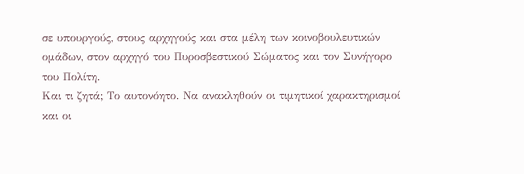σε υπουργούς, στους αρχηγούς και στα μέλη των κοινοβουλευτικών ομάδων, στον αρχηγό του Πυροσβεστικού Σώματος και τον Συνήγορο του Πολίτη.
Και τι ζητά; Το αυτονόητο. Να ανακληθούν οι τιμητικοί χαρακτηρισμοί και οι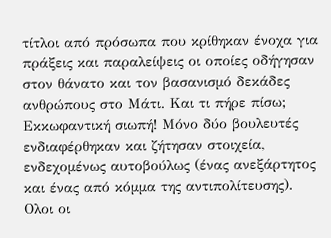τίτλοι από πρόσωπα που κρίθηκαν ένοχα για πράξεις και παραλείψεις οι οποίες οδήγησαν στον θάνατο και τον βασανισμό δεκάδες ανθρώπους στο Μάτι. Και τι πήρε πίσω; Εκκωφαντική σιωπή! Μόνο δύο βουλευτές ενδιαφέρθηκαν και ζήτησαν στοιχεία, ενδεχομένως αυτοβούλως (ένας ανεξάρτητος και ένας από κόμμα της αντιπολίτευσης). Ολοι οι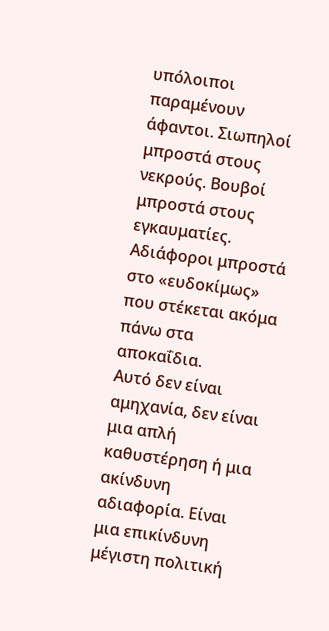υπόλοιποι παραμένουν άφαντοι. Σιωπηλοί μπροστά στους νεκρούς. Βουβοί μπροστά στους εγκαυματίες. Αδιάφοροι μπροστά στο «ευδοκίμως» που στέκεται ακόμα πάνω στα αποκαΐδια.
Αυτό δεν είναι αμηχανία, δεν είναι μια απλή καθυστέρηση ή μια ακίνδυνη αδιαφορία. Είναι μια επικίνδυνη μέγιστη πολιτική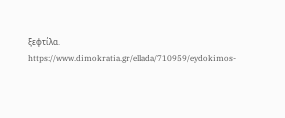ξεφτίλα.
https://www.dimokratia.gr/ellada/710959/eydokimos-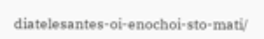diatelesantes-oi-enochoi-sto-mati/